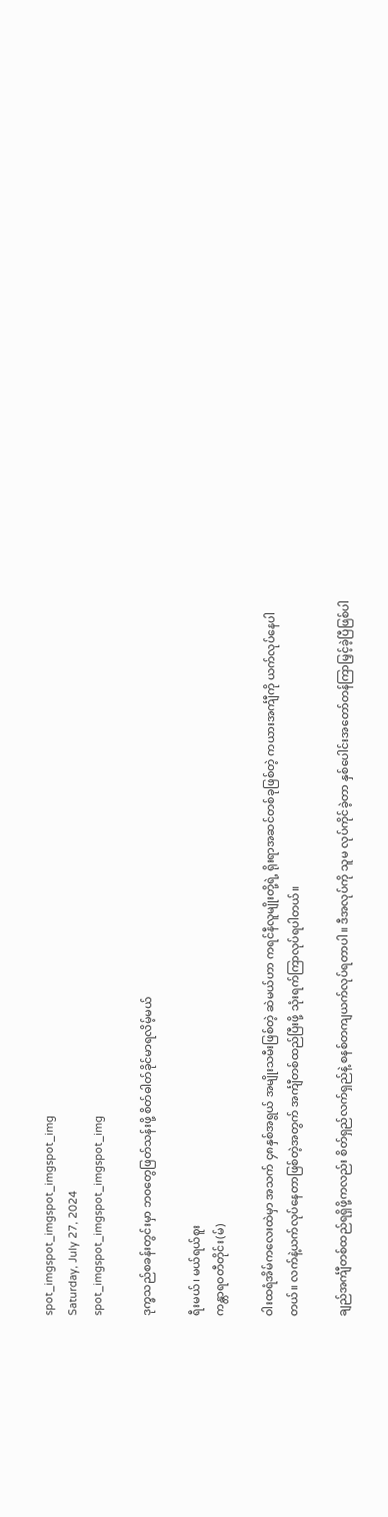spot_imgspot_imgspot_imgspot_img
Saturday, July 27, 2024
spot_imgspot_imgspot_imgspot_img

ဒုက္ခသည်စခန်းတွင်းမှာ ဘ၀တွေဖြတ်သန်းဖို့ စိတ်ဓါတ်ခိုင်မာရလိမ့်မယ်

ရီးမယ်၊ မယ်ရယ်စူး
ကန္တာရဝတီတိုင်း(မ်)

ဝါးထရံအိမ်ကလေးထဲမှာ အသက် ၄၈နှစ်အရွယ် အမျိုးသမီးဖြစ်တဲ့ ဆဲမယ်ဟာ ကရင်နီလူမျိုးတို့ရဲ့ ရိုးရာအဆင်တစ်ခုဖြစ်တဲ့ ကယားအင်္ကျီကို ယက်လုပ်နေပါတယ်။ လက်နဲ့ယက်လုပ်နေတာဖြစ်တဲ့အတွက် အင်္ကျီတစ်ထည်ပြီးဖို့ သုံးရက်ကြာလုပ်ရပါတယ်။

ချည်အင်္ကျီတစ်ထည်ရရှိဖို့ကလည်း စိတ်ရှည်လက်ရှည်နဲ့ စနစ်တကျယက်လုပ်ရတာပါ။ ဒီအလုပ်ကို သူမ လုပ်ကိုင်ခဲ့တာ နှစ်ပေါင်းအတော်တန်ကြာမြှင့်ခဲ့ပြီဖြစ်ပါ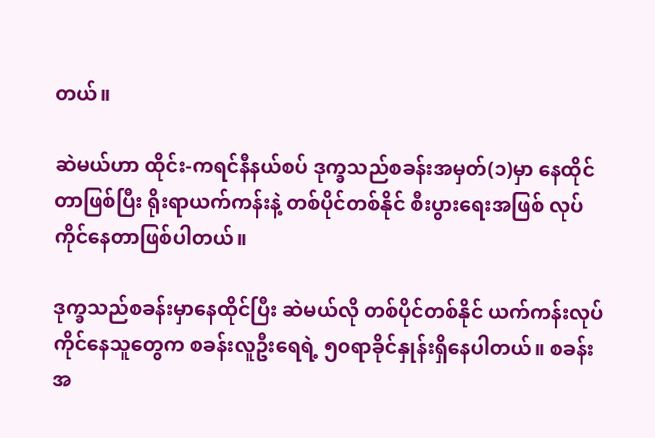တယ်။

ဆဲမယ်ဟာ ထိုင်း-ကရင်နီနယ်စပ် ဒုက္ခသည်စခန်းအမှတ်(၁)မှာ နေထိုင်တာဖြစ်ပြီး ရိုးရာယက်ကန်းနဲ့ တစ်ပိုင်တစ်နိုင် စီးပွားရေးအဖြစ် လုပ်ကိုင်နေတာဖြစ်ပါတယ်။

ဒုက္ခသည်စခန်းမှာနေထိုင်ပြီး ဆဲမယ်လို တစ်ပိုင်တစ်နိုင် ယက်ကန်းလုပ်ကိုင်နေသူတွေက စခန်းလူဦးရေရဲ့ ၅၀ရာခိုင်နှုန်းရှိနေပါတယ်။ စခန်းအ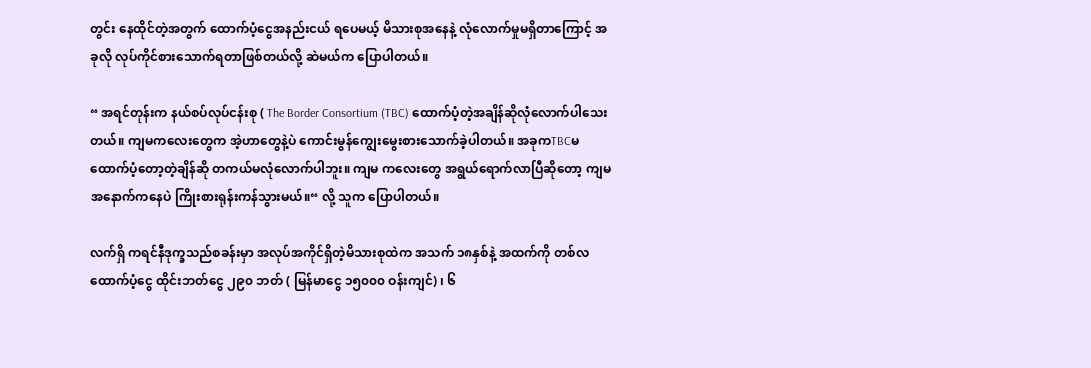တွင်း နေထိုင်တဲ့အတွက် ထောက်ပံ့ငွေအနည်းငယ် ရပေမယ့် မိသားစုအနေနဲ့ လုံလောက်မှုမရှိတာကြောင့် အခုလို လုပ်ကိုင်စားသောက်ရတာဖြစ်တယ်လို့ ဆဲမယ်က ပြောပါတယ်။

“ အရင်တုန်းက နယ်စပ်လုပ်ငန်းစု ( The Border Consortium (TBC) ထောက်ပံ့တဲ့အချိန်ဆိုလုံလောက်ပါသေးတယ်။ ကျမကလေးတွေက အဲ့ဟာတွေနဲ့ပဲ ကောင်းမွန်ကျွေးမွေးစားသောက်ခဲ့ပါတယ်။ အခုကTBCမထောက်ပံ့တော့တဲ့ချိန်ဆို တကယ်မလုံလောက်ပါဘူး။ ကျမ ကလေးတွေ အရွယ်ရောက်လာပြီဆိုတော့ ကျမ အနောက်ကနေပဲ ကြိုးစားရုန်းကန်သွားမယ်။“ လို့ သူက ပြောပါတယ်။

လက်ရှိ ကရင်နီဒုက္ခသည်စခန်းမှာ အလုပ်အကိုင်ရှိတဲ့မိသားစုထဲက အသက် ၁၈နှစ်နဲ့ အထက်ကို တစ်လထောက်ပံ့ငွေ ထိုင်းဘတ်ငွေ ၂၉၀ ဘတ် ( မြန်မာငွေ ၁၅၀၀၀ ဝန်းကျင်) ၊ ၆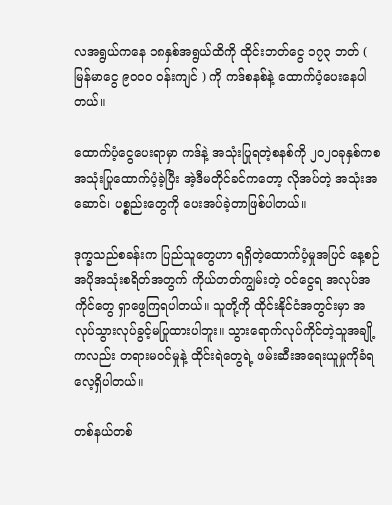လအရွယ်ကနေ ၁၈နှစ်အရွယ်ထိကို ထိုင်းဘတ်ငွေ ၁၇၃ ဘတ် ( မြန်မာငွေ ၉၀၀၀ ဝန်းကျင် ) ကို ကဒ်စနစ်နဲ့ ထောက်ပံ့ပေးနေပါတယ်။

ထောက်ပံ့ငွေပေးရာမှာ ကဒ်နဲ့ အသုံးပြုရတဲ့စနစ်ကို ၂၀၂၀ခုနှစ်ကစ အသုံးပြုထောက်ပံ့ခဲ့ပြီး အဲ့ဒီမတိုင်ခင်ကတော့ လိုအပ်တဲ့ အသုံးအဆောင်၊ ပစ္စည်းတွေကို ပေးအပ်ခဲ့တာဖြစ်ပါတယ်။

ဒုက္ခသည်စခန်းက ပြည်သူတွေဟာ ရရှိတဲ့ထောက်ပံ့မှုအပြင် နေ့စဉ် အပိုအသုံးစရိတ်အတွက် ကိုယ်တတ်ကျွမ်းတဲ့ ဝင်ငွေရ အလုပ်အကိုင်တွေ ရှာဖွေကြရပါတယ်။ သူတို့ကို ထိုင်းနိုင်ငံအတွင်းမှာ အလုပ်သွားလုပ်ခွင့်မပြုထားပါဘူး။ သွားရောက်လုပ်ကိုင်တဲ့သူအချို့ကလည်း တရားမဝင်မှုနဲ့ ထိုင်းရဲတွေရဲ့ ဖမ်းဆီးအရေးယူမှုကိုခံရလေ့ရှိပါတယ်။

တစ်နယ်တစ်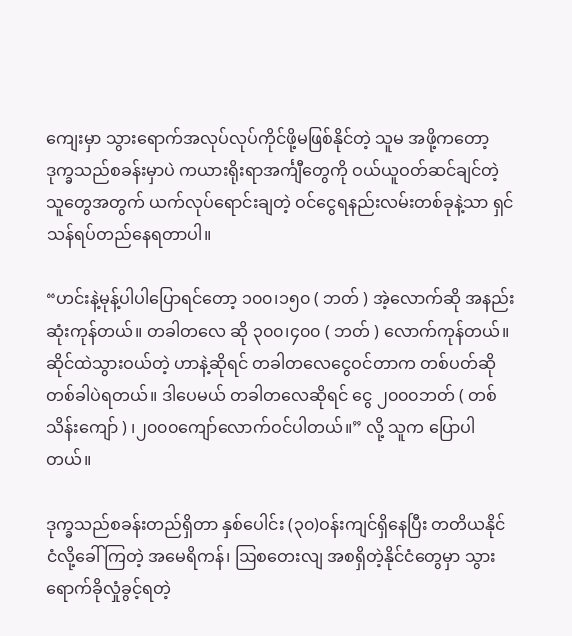ကျေးမှာ သွားရောက်အလုပ်လုပ်ကိုင်ဖို့မဖြစ်နိုင်တဲ့ သူမ အဖို့ကတော့ ဒုက္ခသည်စခန်းမှာပဲ ကယားရိုးရာအင်္ကျီတွေကို ဝယ်ယူဝတ်ဆင်ချင်တဲ့ သူတွေအတွက် ယက်လုပ်ရောင်းချတဲ့ ဝင်ငွေရနည်းလမ်းတစ်ခုနဲ့သာ ရှင်သန်ရပ်တည်နေရတာပါ။

“ဟင်းနဲ့မုန့်ပါပါပြောရင်တော့ ၁၀၀၊၁၅၀ ( ဘတ် ) အဲ့လောက်ဆို အနည်းဆုံးကုန်တယ်။ တခါတလေ ဆို ၃၀၀၊၄၀၀ ( ဘတ် ) လောက်ကုန်တယ်။ ဆိုင်ထဲသွားဝယ်တဲ့ ဟာနဲ့ဆိုရင် တခါတလေငွေဝင်တာက တစ်ပတ်ဆိုတစ်ခါပဲရတယ်။ ဒါပေမယ် တခါတလေဆိုရင် ငွေ ၂၀၀၀ဘတ် ( တစ်သိန်းကျော် ) ၊၂၀၀၀ကျော်လောက်ဝင်ပါတယ်။” လို့ သူက ပြောပါတယ်။

ဒုက္ခသည်စခန်းတည်ရှိတာ နှစ်ပေါင်း (၃၀)ဝန်းကျင်ရှိနေပြီး တတိယနိုင်ငံလို့ခေါ်ကြတဲ့ အမေရိကန်၊ ဩစတေးလျ အစရှိတဲ့နိုင်ငံတွေမှာ သွားရောက်ခိုလှုံခွင့်ရတဲ့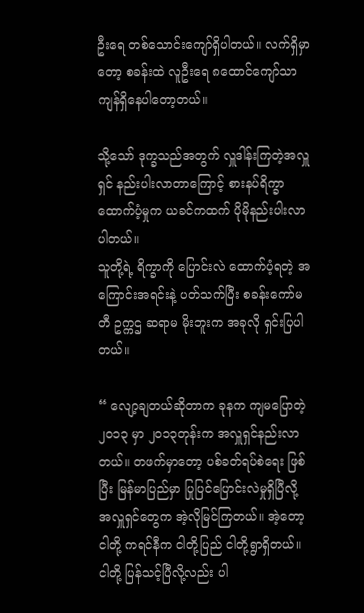ဦးရေ တစ်သောင်းကျော်ရှိပါတယ်။ လက်ရှိမှာတော့ စခန်းထဲ လူဦးရေ ၈ထောင်ကျော်သာ ကျန်ရှိနေပါတော့တယ်။

သို့သော် ဒုက္ခသည်အတွက် လှူဒါန်းကြတဲ့အလှူရှင် နည်းပါးလာတာကြောင့် စားနပ်ရိက္ခာထောက်ပံ့မှုက ယခင်ကထက် ပိုမိုနည်းပါးလာပါတယ်။
သူတို့ရဲ့ ရိက္ခာကို ပြောင်းလဲ ထောက်ပံ့ရတဲ့ အကြောင်းအရင်းနဲ့ ပတ်သက်ပြီး စခန်းကော်မတီ ဥက္ကဌ ဆရာမ မိုးဘူးက အခုလို ရှင်းပြပါတယ်။

“ လျော့ချတယ်ဆိုတာက ခုနက ကျမပြောတဲ့ ၂၀၁၃ မှာ ၂၀၁၃တုန်းက အလှူရှင်နည်းလာတယ်။ တဖက်မှာတော့ ပစ်ခတ်ရပ်စဲရေး ဖြစ်ပြီး မြန်မာပြည်မှာ ပြုပြင်ပြောင်းလဲမှုရှိပြီလို့ အလှူရှင်တွေက အဲ့လိုမြင်ကြတယ်။ အဲ့တော့ ငါတို့ ကရင်နီက ငါတို့ပြည် ငါတို့ရွာရှိတယ်။ ငါတို့ ပြန်သင့်ပြီလို့လည်း ပါ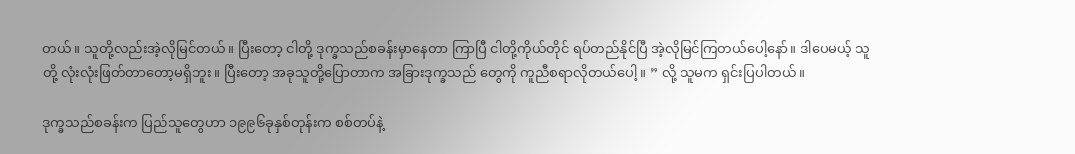တယ်။ သူတို့လည်းအဲ့လိုမြင်တယ်။ ပြီးတော့ ငါတို့ ဒုက္ခသည်စခန်းမှာနေတာ ကြာပြီ ငါတို့ကိုယ်တိုင် ရပ်တည်နိုင်ပြီ အဲ့လိုမြင်ကြတယ်ပေါ့နော်။ ဒါပေမယ့် သူတို့ လုံးလုံးဖြတ်တာတော့မရှိဘူး။ ပြီးတော့ အခုသူတို့ပြောတာက အခြားဒုက္ခသည် တွေကို ကူညီစရာလိုတယ်ပေါ့။ ” လို့ သူမက ရှင်းပြပါတယ်။

ဒုက္ခသည်စခန်းက ပြည်သူတွေဟာ ၁၉၉၆ခုနှစ်တုန်းက စစ်တပ်နဲ့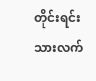တိုင်းရင်းသားလက်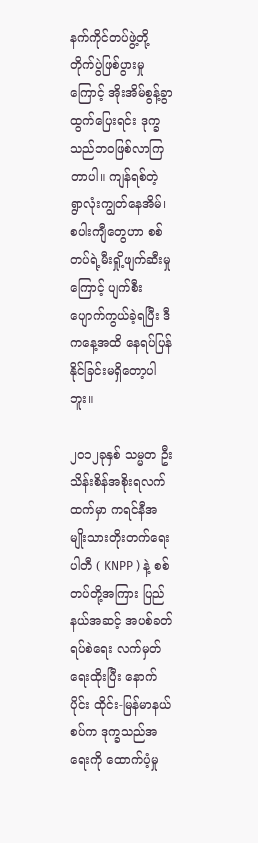နက်ကိုင်တပ်ဖွဲ့တို့ တိုက်ပွဲဖြစ်ပွားမှုကြောင့် အိုးအိမ်စွန့်ခွာ ထွက်ပြေးရင်း ဒုက္ခသည်ဘဝဖြစ်လာကြတာပါ။ ကျန်ရစ်တဲ့ ရွာလုံးကျွတ်နေအိမ်၊ စပါးကျီတွေဟာ စစ်တပ်ရဲ့မီးရှို့ဖျက်ဆီးမှုကြောင့် ပျက်စီး ပျောက်ကွယ်ခဲ့ရပြီး ဒီကနေ့အထိ နေရပ်ပြန်နိုင်ခြင်းမရှိတော့ပါဘူး။

၂၀၁၂ခုနှစ် သမ္မတ ဦးသိန်းစိန်အစိုးရလက်ထက်မှာ ကရင်နီအမျိုးသားတိုးတက်ရေးပါတီ ( KNPP ) နဲ့ စစ်တပ်တို့အကြား ပြည်နယ်အဆင့် အပစ်ခတ်ရပ်စဲရေး လက်မှတ်ရေးထိုးပြီး နောက်ပိုင်း ထိုင်း-မြန်မာနယ်စပ်က ဒုက္ခသည်အရေးကို ထောက်ပံ့မှု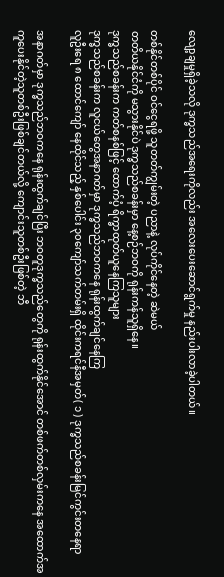လျော့ချမှုရှိခဲ့သလို ဒုက္ခသည်အရေးကိုလည်း အလေးပေးဆောင်ရွက်မှု နည်းပါးလာခဲ့ပါတယ်။

တစ်နိုင်တစ်ပိုင် ဝင်ငွေရဖို့ သူတတ်ကျွမ်းတဲ့ ပညာနဲ့ လုပ်ကိုင်နေတဲ့ ဆဲမယ်
တတိယနိုင်ငံကို မသွားနိုင်ပဲ ဒုက္ခသည်စခန်းမှာ နေ့စဉ်ဘဝကို ရုန်းကန်သူရှိနေ။
ဒုက္ခသည်စခန်းက ကတ်စနစ်ဖြင့် ထောက်ပံ့ ရိက္ခာထုတ်ယူနေကြသူများ
ဒုက္ခသည်စခန်းက လူငယ်တွေအနာဂတ်မှာ ဒုက္ခသည်ဘဝကနေ ရုန်းထွက်ချင်နေကြ
လူဦးရေ ၈ ထောင်ကျော် နေထိုင်သည့် နှစ်ပေါင်း ၃၀ကျော်သက်တမ်းရှိ ထိုင်းကရင်နီအမှတ်( ၁ ) ဒုက္ခသည်စခန်းမြင်ကွင်းတနေရာ

အနာဂတ်မှာ ဒုက္ခသည်ဘဝကနေ ရုန်းထွက်ချင်ပြီး ဘဝတူဒုက္ခသည်တွေကို ရုန်းထွက်နိုင်အောင် တစ်ဖက်တစ်လှမ်းကနေ အထောက်အကူပေးနိုင်တဲ့သူတစ်ဦးဖြစ်ချင်တယ်လို့ ကျောင်းသူတစ်ဦးဖြစ်တဲ့ ဘီ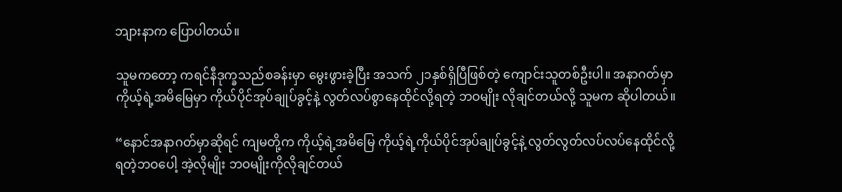ဘျားနာက ပြောပါတယ်။

သူမကတော့ ကရင်နီဒုက္ခသည်စခန်းမှာ မွေးဖွားခဲ့ပြီး အသက် ၂၁နှစ်ရှိပြီဖြစ်တဲ့ ကျောင်းသူတစ်ဦးပါ။ အနာဂတ်မှာ ကိုယ့်ရဲ့အမိမြေမှာ ကိုယ်ပိုင်အုပ်ချုပ်ခွင့်နဲ့ လွတ်လပ်စွာနေထိုင်လို့ရတဲ့ ဘဝမျိုး လိုချင်တယ်လို့ သူမက ဆိုပါတယ်။

“နောင်အနာဂတ်မှာဆိုရင် ကျမတို့က ကိုယ့်ရဲ့အမိမြေ ကိုယ့်ရဲ့ကိုယ်ပိုင်အုပ်ချုပ်ခွင့်နဲ့ လွတ်လွတ်လပ်လပ်နေထိုင်လို့ရတဲ့ဘဝပေါ့ အဲ့လိုမျိုး ဘဝမျိုးကိုလိုချင်တယ်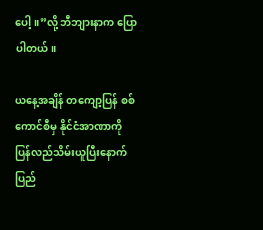ပေါ့။”လို့ ဘီဘျားနာက ပြောပါတယ်။

ယနေ့အချိန် တကျော့ပြန် စစ်ကောင်စီမှ နိုင်ငံအာဏာကို ပြန်လည်သိမ်းယူပြီးနောက် ပြည်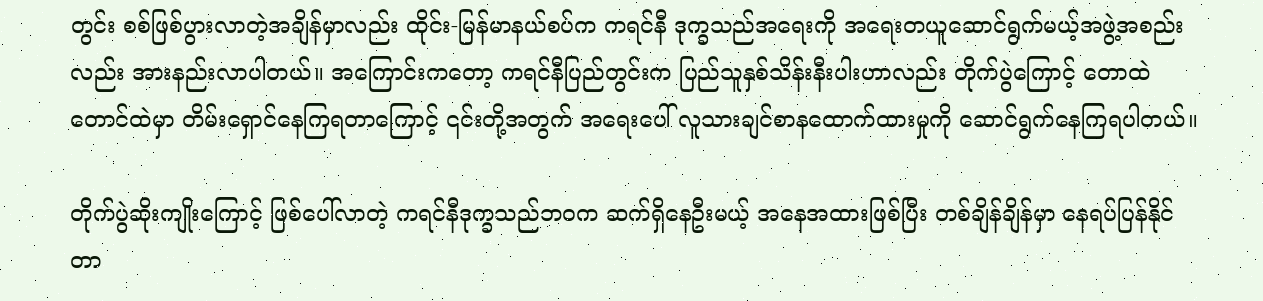တွင်း စစ်ဖြစ်ပွားလာတဲ့အချိန်မှာလည်း ထိုင်း-မြန်မာနယ်စပ်က ကရင်နီ ဒုက္ခသည်အရေးကို အရေးတယူဆောင်ရွက်မယ့်အဖွဲ့အစည်းလည်း အားနည်းလာပါတယ်။ အကြောင်းကတော့ ကရင်နီပြည်တွင်းက ပြည်သူနှစ်သိန်းနီးပါးဟာလည်း တိုက်ပွဲကြောင့် တောထဲတောင်ထဲမှာ တိမ်းရှောင်နေကြရတာကြောင့် ၎င်းတို့အတွက် အရေးပေါ် လူသားချင်စာနထောက်ထားမှုကို ဆောင်ရွက်နေကြရပါတယ်။

တိုက်ပွဲဆိုးကျိုးကြောင့် ဖြစ်ပေါ်လာတဲ့ ကရင်နီဒုက္ခသည်ဘဝက ဆက်ရှိနေဦးမယ့် အနေအထားဖြစ်ပြီး တစ်ချိန်ချိန်မှာ နေရပ်ပြန်နိုင်တာ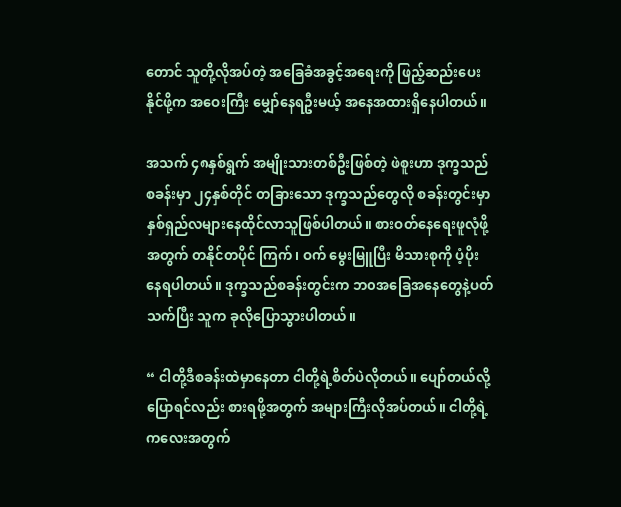တောင် သူတို့လိုအပ်တဲ့ အခြေခံအခွင့်အရေးကို ဖြည့်ဆည်းပေးနိုင်ဖို့က အဝေးကြီး မျှော်နေရဦးမယ့် အနေအထားရှိနေပါတယ်။

အသက် ၄၈နှစ်ရွက် အမျိုးသားတစ်ဦးဖြစ်တဲ့ ဖဲစူးဟာ ဒုက္ခသည်စခန်းမှာ ၂၄နှစ်တိုင် တခြားသော ဒုက္ခသည်တွေလို စခန်းတွင်းမှာ နှစ်ရှည်လများနေထိုင်လာသူဖြစ်ပါတယ်။ စားဝတ်နေရေးဖူလုံဖို့အတွက် တနိုင်တပိုင် ကြက်၊ ဝက် မွေးမြူပြီး မိသားစုကို ပံ့ပိုးနေရပါတယ်။ ဒုက္ခသည်စခန်းတွင်းက ဘ၀အခြေအနေတွေနဲ့ပတ်သက်ပြီး သူက ခုလိုပြောသွားပါတယ်။

“ ငါတို့ဒီစခန်းထဲမှာနေတာ ငါတို့ရဲ့စိတ်ပဲလိုတယ်။ ပျော်တယ်လို့ပြောရင်လည်း စားရဖို့အတွက် အများကြီးလိုအပ်တယ်။ ငါတို့ရဲ့ကလေးအတွက်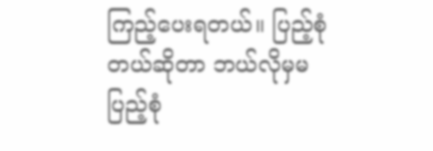ကြည့်ပေးရတယ်။ ပြည့်စုံတယ်ဆိုတာ ဘယ်လိုမှမပြည့်စုံ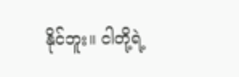နိုင်ဘူး။ ငါတို့ရဲ့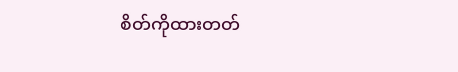စိတ်ကိုထားတတ်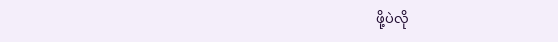ဖို့ပဲလို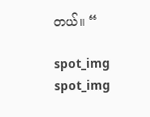တယ်။ “

spot_img
spot_img